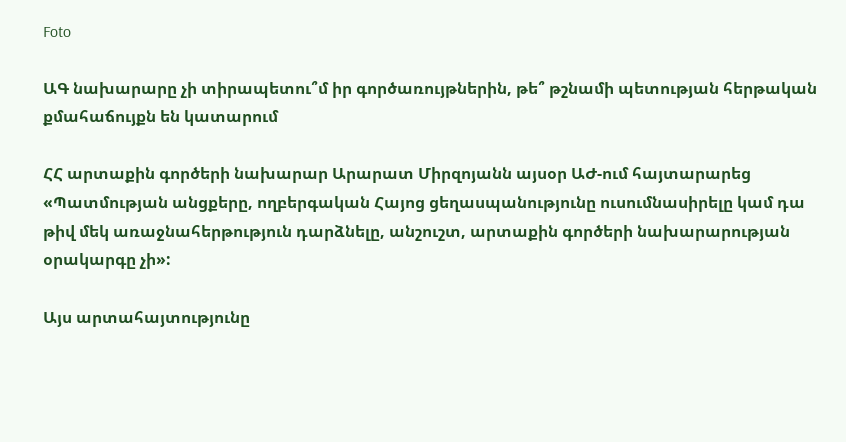Foto

ԱԳ նախարարը չի տիրապետու՞մ իր գործառույթներին, թե՞ թշնամի պետության հերթական քմահաճույքն են կատարում

ՀՀ արտաքին գործերի նախարար Արարատ Միրզոյանն այսօր ԱԺ-ում հայտարարեց «Պատմության անցքերը, ողբերգական Հայոց ցեղասպանությունը ուսումնասիրելը կամ դա թիվ մեկ առաջնահերթություն դարձնելը, անշուշտ, արտաքին գործերի նախարարության օրակարգը չի»:

Այս արտահայտությունը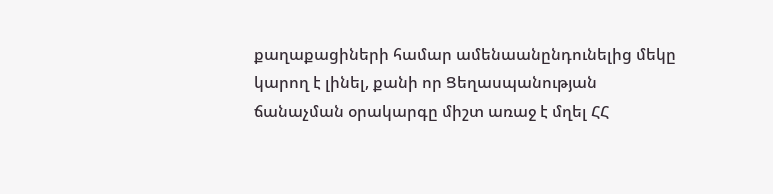քաղաքացիների համար ամենաանընդունելից մեկը կարող է լինել, քանի որ Ցեղասպանության ճանաչման օրակարգը միշտ առաջ է մղել ՀՀ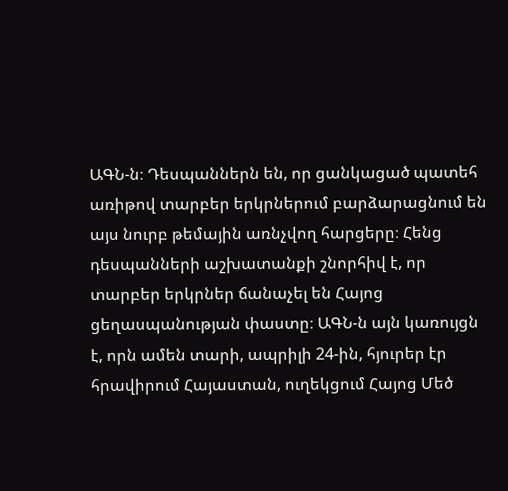ԱԳՆ-ն։ Դեսպաններն են, որ ցանկացած պատեհ առիթով տարբեր երկրներում բարձարացնում են այս նուրբ թեմային առնչվող հարցերը։ Հենց դեսպանների աշխատանքի շնորհիվ է, որ տարբեր երկրներ ճանաչել են Հայոց ցեղասպանության փաստը։ ԱԳՆ-ն այն կառույցն է, որն ամեն տարի, ապրիլի 24-ին, հյուրեր էր հրավիրում Հայաստան, ուղեկցում Հայոց Մեծ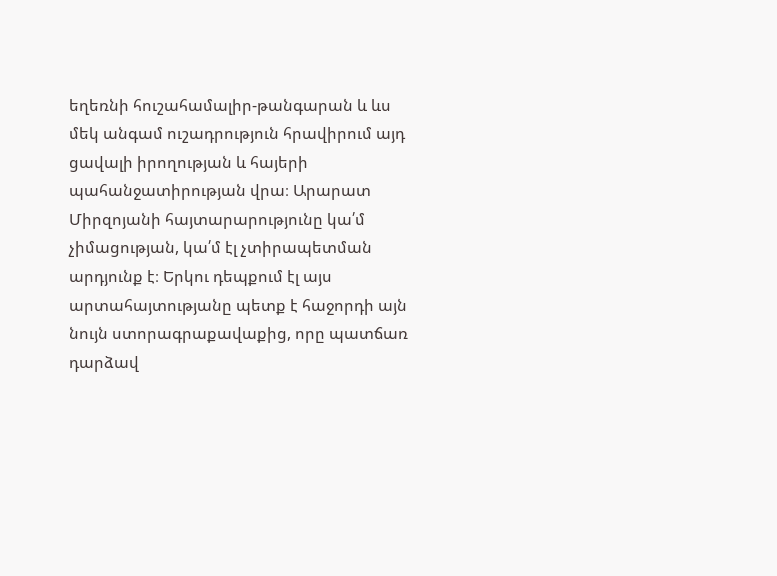եղեռնի հուշահամալիր-թանգարան և ևս մեկ անգամ ուշադրություն հրավիրում այդ ցավալի իրողության և հայերի պահանջատիրության վրա։ Արարատ Միրզոյանի հայտարարությունը կա՛մ չիմացության, կա՛մ էլ չտիրապետման արդյունք է։ Երկու դեպքում էլ այս արտահայտությանը պետք է հաջորդի այն նույն ստորագրաքավաքից, որը պատճառ դարձավ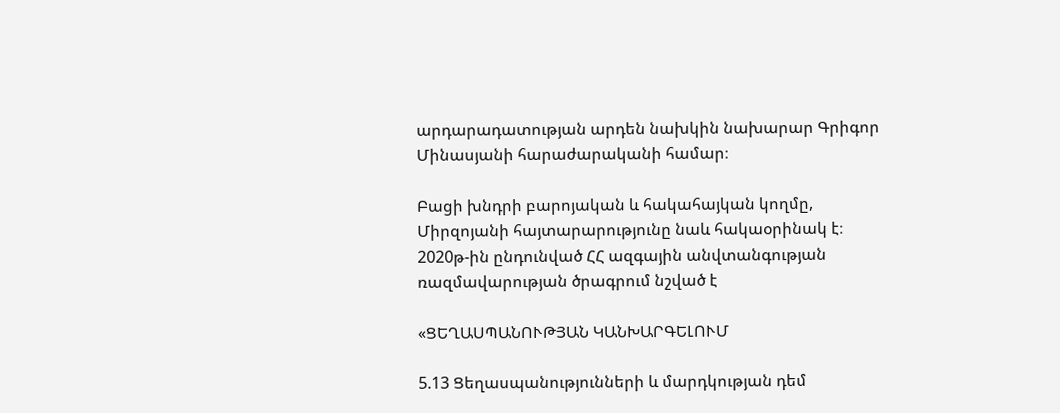արդարադատության արդեն նախկին նախարար Գրիգոր Մինասյանի հարաժարականի համար։

Բացի խնդրի բարոյական և հակահայկան կողմը, Միրզոյանի հայտարարությունը նաև հակաօրինակ է։ 2020թ-ին ընդունված ՀՀ ազգային անվտանգության ռազմավարության ծրագրում նշված է

«ՑԵՂԱՍՊԱՆՈՒԹՅԱՆ ԿԱՆԽԱՐԳԵԼՈՒՄ

5.13 Ցեղասպանությունների և մարդկության դեմ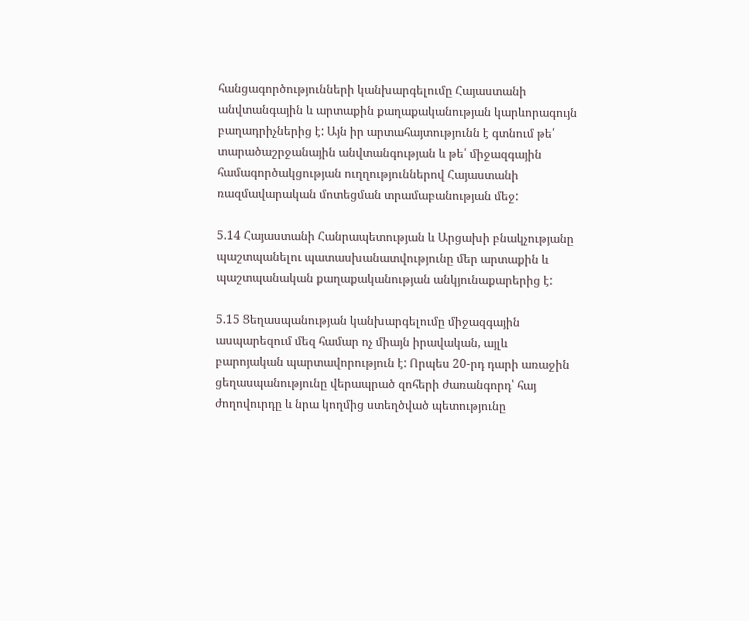հանցագործությունների կանխարգելումը Հայաստանի անվտանգային և արտաքին քաղաքականության կարևորագույն բաղադրիչներից է: Այն իր արտահայտությունն է գտնում թե՛ տարածաշրջանային անվտանգության և թե՛ միջազգային համագործակցության ուղղություններով Հայաստանի ռազմավարական մոտեցման տրամաբանության մեջ:

5.14 Հայաստանի Հանրապետության և Արցախի բնակչությանը պաշտպանելու պատասխանատվությունը մեր արտաքին և պաշտպանական քաղաքականության անկյունաքարերից է:

5.15 Ցեղասպանության կանխարգելումը միջազգային ասպարեզում մեզ համար ոչ միայն իրավական, այլև բարոյական պարտավորություն է: Որպես 20-րդ դարի առաջին ցեղասպանությունը վերապրած զոհերի ժառանգորդ՝ հայ ժողովուրդը և նրա կողմից ստեղծված պետությունը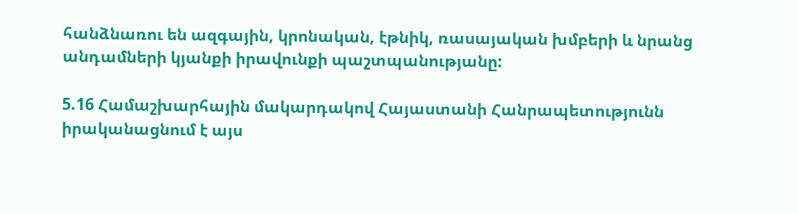հանձնառու են ազգային, կրոնական, էթնիկ, ռասայական խմբերի և նրանց անդամների կյանքի իրավունքի պաշտպանությանը:

5.16 Համաշխարհային մակարդակով Հայաստանի Հանրապետությունն իրականացնում է այս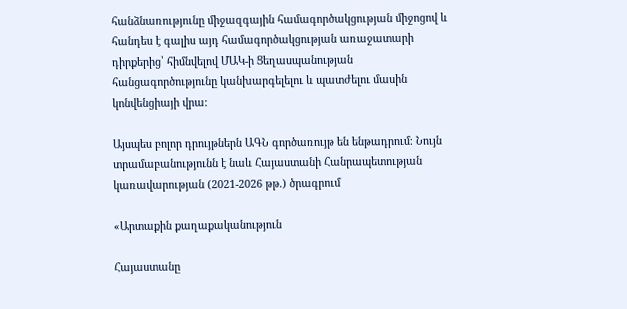հանձնառությունը միջազգային համագործակցության միջոցով և հանդես է գալիս այդ համագործակցության առաջատարի դիրքերից՝ հիմնվելով ՄԱԿ-ի Ցեղասպանության հանցագործությունը կանխարգելելու և պատժելու մասին կոնվենցիայի վրա:

Այսպես բոլոր դրույթներն ԱԳՆ գործառույթ են ենթադրում։ Նույն տրամաբանությունն է նաև Հայաստանի Հանրապետության կառավարության (2021-2026 թթ.) ծրագրում

«Արտաքին քաղաքականություն

Հայաստանը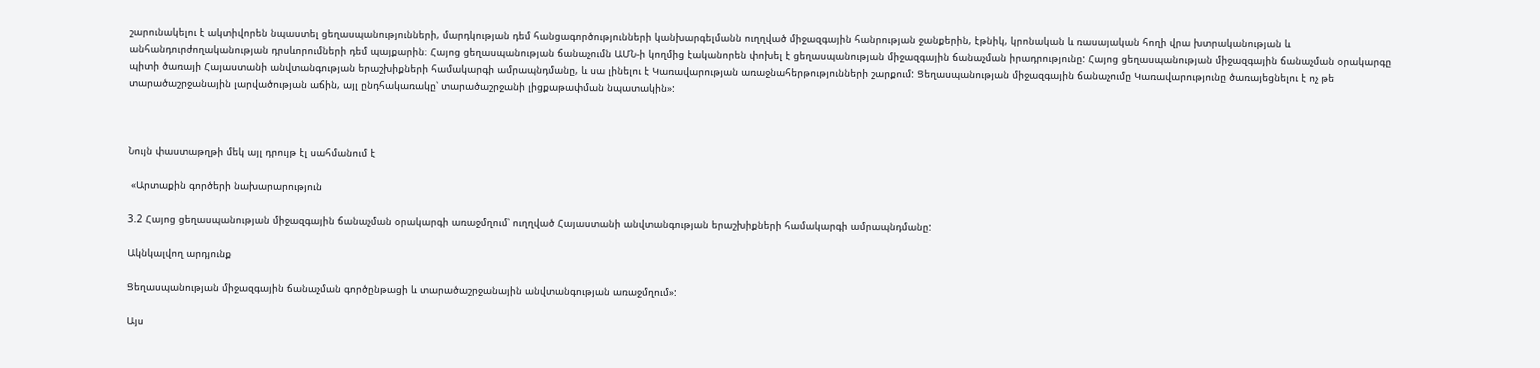շարունակելու է ակտիվորեն նպաստել ցեղասպանությունների, մարդկության դեմ հանցագործությունների կանխարգելմանն ուղղված միջազգային հանրության ջանքերին, էթնիկ, կրոնական և ռասայական հողի վրա խտրականության և անհանդուրժողականության դրսևորումների դեմ պայքարին։ Հայոց ցեղասպանության ճանաչումն ԱՄՆ-ի կողմից էականորեն փոխել է ցեղասպանության միջազգային ճանաչման իրադրությունը: Հայոց ցեղասպանության միջազգային ճանաչման օրակարգը պիտի ծառայի Հայաստանի անվտանգության երաշխիքների համակարգի ամրապնդմանը, և սա լինելու է Կառավարության առաջնահերթությունների շարքում: Ցեղասպանության միջազգային ճանաչումը Կառավարությունը ծառայեցնելու է ոչ թե տարածաշրջանային լարվածության աճին, այլ ընդհակառակը՝ տարածաշրջանի լիցքաթափման նպատակին»:



Նույն փաստաթղթի մեկ այլ դրույթ էլ սահմանում է

 «Արտաքին գործերի նախարարություն

3.2 Հայոց ցեղասպանության միջազգային ճանաչման օրակարգի առաջմղում՝ ուղղված Հայաստանի անվտանգության երաշխիքների համակարգի ամրապնդմանը:

Ակնկալվող արդյունք

Ցեղասպանության միջազգային ճանաչման գործընթացի և տարածաշրջանային անվտանգության առաջմղում»:

Այս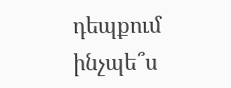դեպքում ինչպե՞ս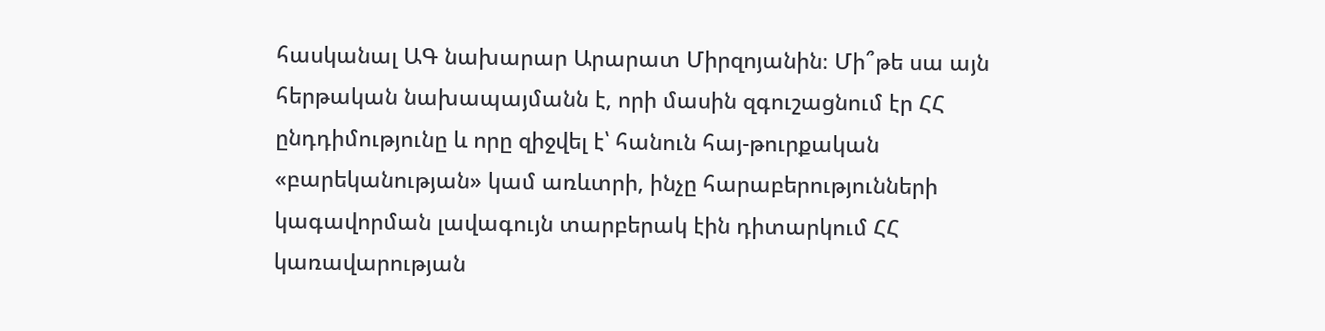հասկանալ ԱԳ նախարար Արարատ Միրզոյանին։ Մի՞թե սա այն հերթական նախապայմանն է, որի մասին զգուշացնում էր ՀՀ ընդդիմությունը և որը զիջվել է՝ հանուն հայ-թուրքական «բարեկանության» կամ առևտրի, ինչը հարաբերությունների կագավորման լավագույն տարբերակ էին դիտարկում ՀՀ կառավարության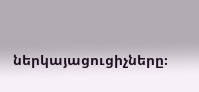ներկայացուցիչները։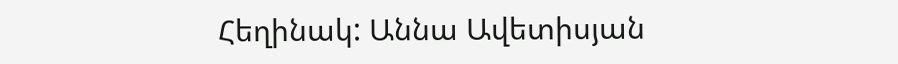Հեղինակ: Աննա Ավետիսյան